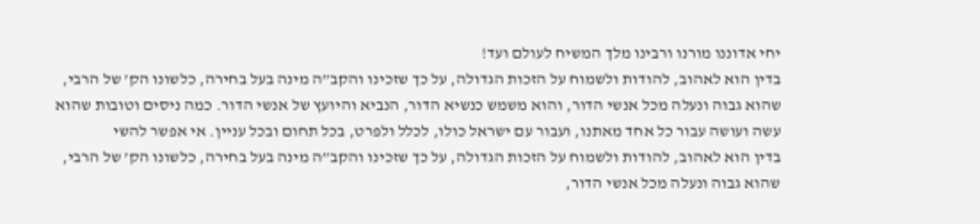יחי אדוננו מורנו ורבינו מלך המשיח לעולם ועד!
בדין הוא לאהוב, להודות ולשמוח על הזכות הגדולה, על כך שזכינו והקב”ה מינה בעל בחירה, כלשונו הק’ של הרבי, שהוא גבוה ונעלה מכל אנשי הדור, והוא משמש כנשיא הדור, הנביא והיועץ של אנשי הדור. כמה ניסים וטובות שהוא עשה ועושה עבור כל אחד מאתנו, ועבור עם ישראל כולו, לכלל ולפרט, בכל תחום ובכל עניין. אי אפשר להשי
בדין הוא לאהוב, להודות ולשמוח על הזכות הגדולה, על כך שזכינו והקב”ה מינה בעל בחירה, כלשונו הק’ של הרבי, שהוא גבוה ונעלה מכל אנשי הדור,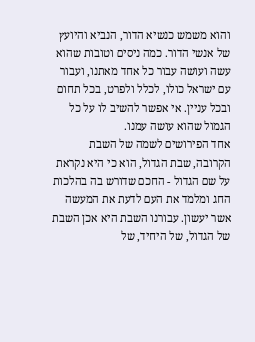והוא משמש כנשיא הדור, הנביא והיועץ של אנשי הדור. כמה ניסים וטובות שהוא עשה ועושה עבור כל אחד מאתנו, ועבור עם ישראל כולו, לכלל ולפרט, בכל תחום ובכל עניין. אי אפשר להשיב לו על כל הגמול שהוא עושה עמנו.
אחד הפירושים לשמה של השבת הקרובה, שבת הגדול, הוא כי היא נקראת על שם הגדול - החכם שדורש בה בהלכות החג ומלמד את העם לדעת את המעשה אשר יעשון. עבורנו השבת היא אכן השבת של הגדול, של היחיד, של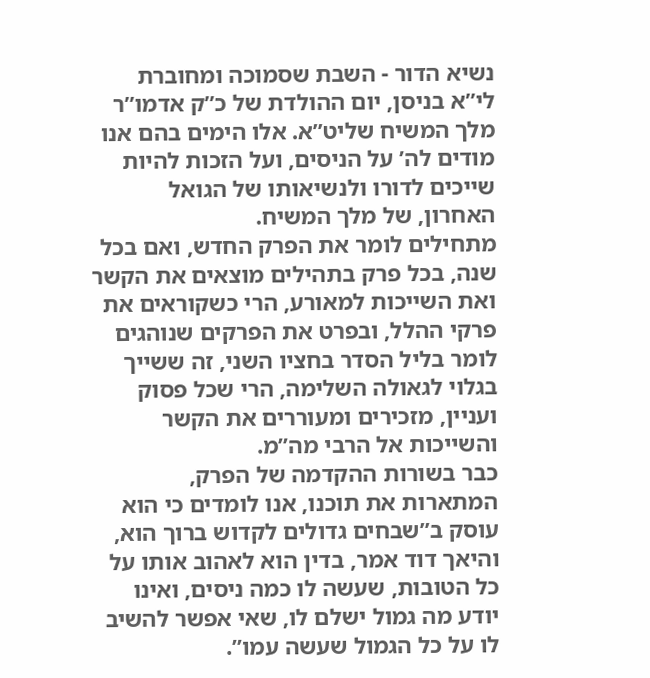נשיא הדור - השבת שסמוכה ומחוברת לי”א בניסן, יום ההולדת של כ”ק אדמו”ר מלך המשיח שליט”א. אלו הימים בהם אנו מודים לה’ על הניסים, ועל הזכות להיות שייכים לדורו ולנשיאותו של הגואל האחרון, של מלך המשיח.
מתחילים לומר את הפרק החדש, ואם בכל שנה, בכל פרק בתהילים מוצאים את הקשר ואת השייכות למאורע, הרי כשקוראים את פרקי ההלל, ובפרט את הפרקים שנוהגים לומר בליל הסדר בחציו השני, זה ששייך בגלוי לגאולה השלימה, הרי שכל פסוק ועניין, מזכירים ומעוררים את הקשר והשייכות אל הרבי מה”מ.
כבר בשורות ההקדמה של הפרק, המתארות את תוכנו, אנו לומדים כי הוא עוסק ב”שבחים גדולים לקדוש ברוך הוא, והיאך דוד אמר, בדין הוא לאהוב אותו על כל הטובות, שעשה לו כמה ניסים, ואינו יודע מה גמול ישלם לו, שאי אפשר להשיב לו על כל הגמול שעשה עמו”.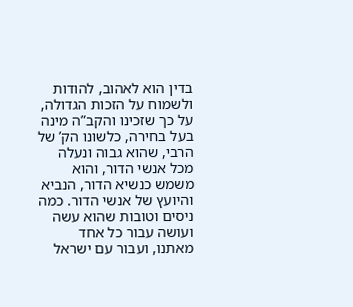בדין הוא לאהוב, להודות ולשמוח על הזכות הגדולה, על כך שזכינו והקב”ה מינה בעל בחירה, כלשונו הק’ של הרבי, שהוא גבוה ונעלה מכל אנשי הדור, והוא משמש כנשיא הדור, הנביא והיועץ של אנשי הדור. כמה ניסים וטובות שהוא עשה ועושה עבור כל אחד מאתנו, ועבור עם ישראל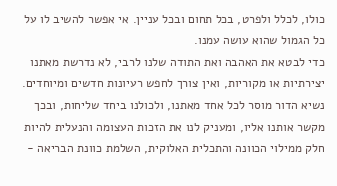כולו, לכלל ולפרט, בכל תחום ובכל עניין. אי אפשר להשיב לו על כל הגמול שהוא עושה עמנו.
כדי לבטא את האהבה ואת התודה שלנו לרבי, לא נדרשת מאתנו יצירתיות או מקוריות, ואין צורך לחפש רעיונות חדשים ומיוחדים. נשיא הדור מוסר לכל אחד מאתנו, ולכולנו ביחד שליחות, ובכך מקשר אותנו אליו, ומעניק לנו את הזכות העצומה והנעלית להיות חלק ממילוי הכוונה והתכלית האלוקית, השלמת כוונת הבריאה -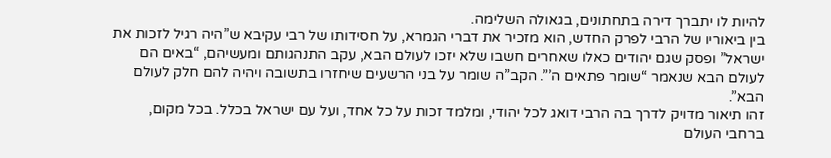להיות לו יתברך דירה בתחתונים, בגאולה השלימה.
בין ביאוריו של הרבי לפרק החדש, הוא מזכיר את דברי הגמרא, על חסידותו של רבי עקיבא ש”היה רגיל לזכות את ישראל” ופסק שגם יהודים כאלו שאחרים חשבו שלא יזכו לעולם הבא, עקב התנהגותם ומעשיהם, “באים הם לעולם הבא שנאמר “שומר פתאים ה’”. הקב”ה שומר על בני הרשעים שיחזרו בתשובה ויהיה להם חלק לעולם הבא”.
זהו תיאור מדויק לדרך בה הרבי דואג לכל יהודי, ומלמד זכות על כל אחד, ועל עם ישראל בכלל. בכל מקום, ברחבי העולם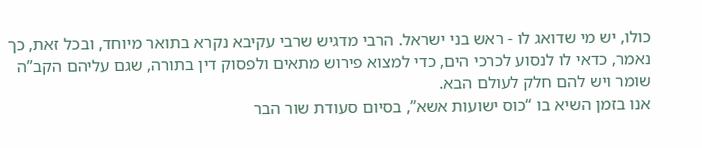כולו, יש מי שדואג לו - ראש בני ישראל. הרבי מדגיש שרבי עקיבא נקרא בתואר מיוחד, ובכל זאת, כך נאמר, כדאי לו לנסוע לכרכי הים, כדי למצוא פירוש מתאים ולפסוק דין בתורה, שגם עליהם הקב”ה שומר ויש להם חלק לעולם הבא.
אנו בזמן השיא בו “כוס ישועות אשא”, בסיום סעודת שור הבר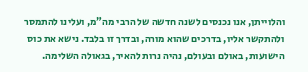והלוייתן, אנו נכנסים לשנה חדשה של הרבי מה”מ, ועלינו להתמסר ולהתקשר אליו, בדרכים שהוא מורה, ובדרך זו בלבד. נישא את כוס הישועות, באולם ובעולם, נהיה נרות להאיר, בגאולה השלימה.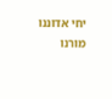יחי אדוננו מורנו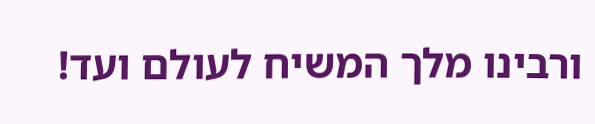ורבינו מלך המשיח לעולם ועד!